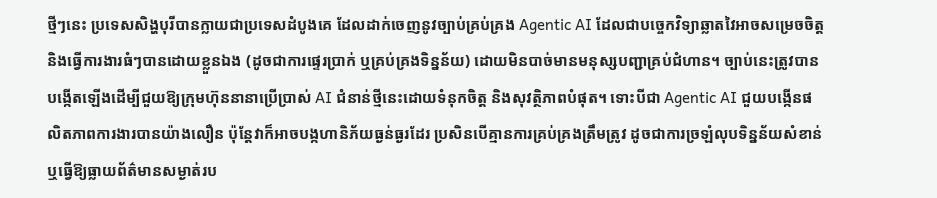ថ្មីៗនេះ ប្រទេសសិង្ហបុរីបានក្លាយជាប្រទេសដំបូងគេ ដែលដាក់ចេញនូវច្បាប់គ្រប់គ្រង Agentic AI ដែលជាបច្ចេកវិទ្យាឆ្លាតវៃអាចសម្រេចចិត្ត និងធ្វើការងារធំៗបានដោយខ្លួនឯង (ដូចជាការផ្ទេរប្រាក់ ឬគ្រប់គ្រងទិន្នន័យ) ដោយមិនបាច់មានមនុស្សបញ្ជាគ្រប់ជំហាន។ ច្បាប់នេះត្រូវបានបង្កើតឡើងដើម្បីជួយឱ្យក្រុមហ៊ុននានាប្រើប្រាស់ AI ជំនាន់ថ្មីនេះដោយទំនុកចិត្ត និងសុវត្ថិភាពបំផុត។ ទោះបីជា Agentic AI ជួយបង្កើនផលិតភាពការងារបានយ៉ាងលឿន ប៉ុន្តែវាក៏អាចបង្កហានិភ័យធ្ងន់ធ្ងរដែរ ប្រសិនបើគ្មានការគ្រប់គ្រងត្រឹមត្រូវ ដូចជាការច្រឡំលុបទិន្នន័យសំខាន់ ឬធ្វើឱ្យធ្លាយព័ត៌មានសម្ងាត់រប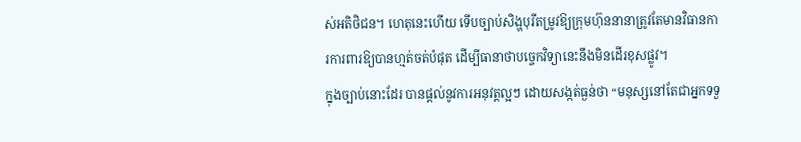ស់អតិថិជន។ ហេតុនេះហើយ ទើបច្បាប់សិង្ហបុរីតម្រូវឱ្យក្រុមហ៊ុននានាត្រូវតែមានវិធានការការពារឱ្យបានហ្មត់ចត់បំផុត ដើម្បីធានាថាបច្ចេកវិទ្យានេះនឹងមិនដើរខុសផ្លូវ។
ក្នុងច្បាប់នោះដែរ បានផ្តល់នូវការអនុវត្តល្អៗ ដោយសង្កត់ធ្ងន់ថា “មនុស្សនៅតែជាអ្នកទទួ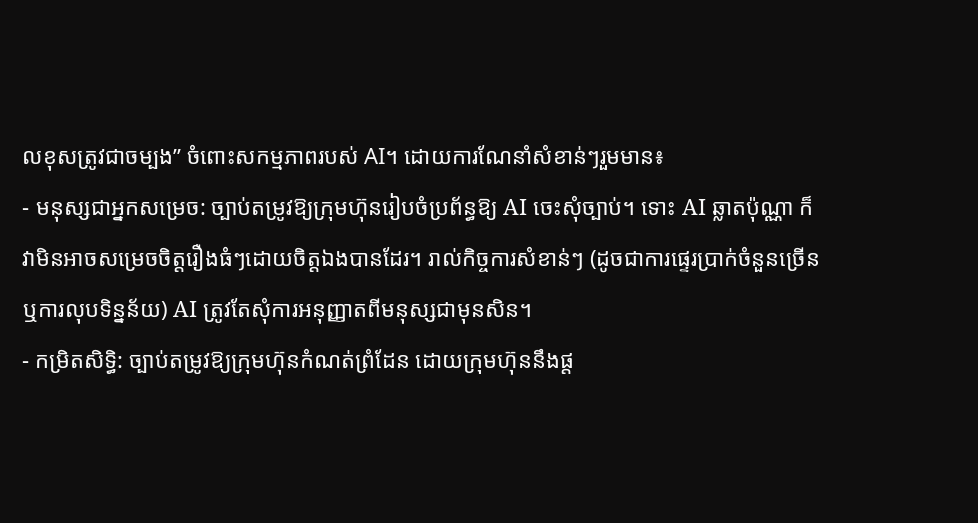លខុសត្រូវជាចម្បង” ចំពោះសកម្មភាពរបស់ AI។ ដោយការណែនាំសំខាន់ៗរួមមាន៖
- មនុស្សជាអ្នកសម្រេច: ច្បាប់តម្រូវឱ្យក្រុមហ៊ុនរៀបចំប្រព័ន្ធឱ្យ AI ចេះសុំច្បាប់។ ទោះ AI ឆ្លាតប៉ុណ្ណា ក៏វាមិនអាចសម្រេចចិត្តរឿងធំៗដោយចិត្តឯងបានដែរ។ រាល់កិច្ចការសំខាន់ៗ (ដូចជាការផ្ទេរប្រាក់ចំនួនច្រើន ឬការលុបទិន្នន័យ) AI ត្រូវតែសុំការអនុញ្ញាតពីមនុស្សជាមុនសិន។
- កម្រិតសិទ្ធិ: ច្បាប់តម្រូវឱ្យក្រុមហ៊ុនកំណត់ព្រំដែន ដោយក្រុមហ៊ុននឹងផ្ត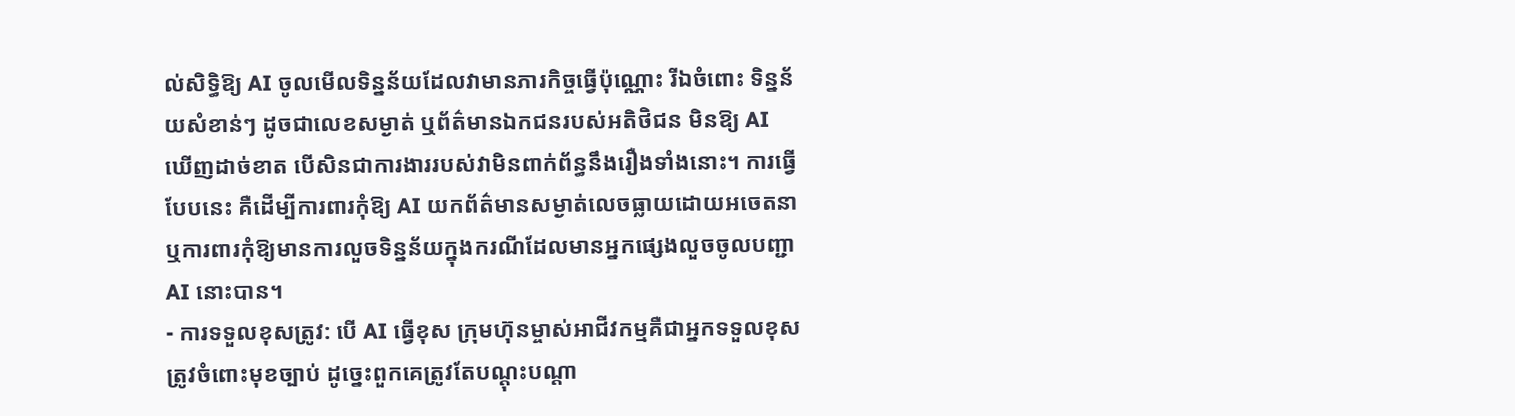ល់សិទ្ធិឱ្យ AI ចូលមើលទិន្នន័យដែលវាមានភារកិច្ចធ្វើប៉ុណ្ណោះ រីឯចំពោះ ទិន្នន័យសំខាន់ៗ ដូចជាលេខសម្ងាត់ ឬព័ត៌មានឯកជនរបស់អតិថិជន មិនឱ្យ AI ឃើញដាច់ខាត បើសិនជាការងាររបស់វាមិនពាក់ព័ន្ធនឹងរឿងទាំងនោះ។ ការធ្វើបែបនេះ គឺដើម្បីការពារកុំឱ្យ AI យកព័ត៌មានសម្ងាត់លេចធ្លាយដោយអចេតនា ឬការពារកុំឱ្យមានការលួចទិន្នន័យក្នុងករណីដែលមានអ្នកផ្សេងលួចចូលបញ្ជា AI នោះបាន។
- ការទទួលខុសត្រូវ: បើ AI ធ្វើខុស ក្រុមហ៊ុនម្ចាស់អាជីវកម្មគឺជាអ្នកទទួលខុសត្រូវចំពោះមុខច្បាប់ ដូច្នេះពួកគេត្រូវតែបណ្តុះបណ្តា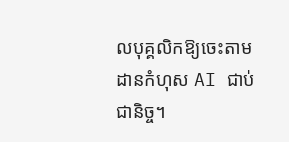លបុគ្គលិកឱ្យចេះតាមដានកំហុស AI ជាប់ជានិច្ច។